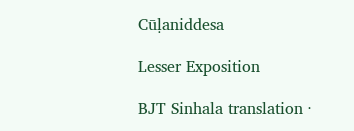Cūḷaniddesa

Lesser Exposition

BJT Sinhala translation ·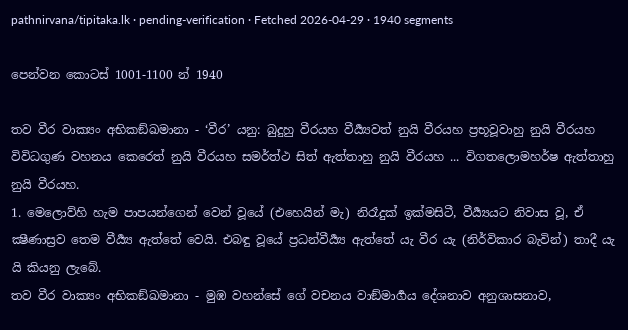pathnirvana/tipitaka.lk · pending-verification · Fetched 2026-04-29 · 1940 segments

පෙන්වන කොටස් 1001-1100 න් 1940

තව වීර වාක්‍යං අභිකඞ්ඛමානා - ‘වීර’ යනු: බුදුහු වීරයහ වීර්‍ය්‍යවත් නුයි වීරයහ ප්‍රභූවූවාහු නුයි වීරයහ විවිධගුණ වහනය කෙරෙත් නුයි වීරයහ සමර්ත්ථ සිත් ඇත්තාහු නුයි වීරයහ ... විගතලොමහර්ෂ ඇත්තාහු නුයි වීරයහ.
1. මෙලොව්හි හැම පාපයන්ගෙන් වෙන් වූයේ (එහෙයින් මැ) නිරෑදුක් ඉක්මසිටී, වීර්‍ය්‍යයට නිවාස වූ, ඒ ක්‍ෂීණාස්‍රව තෙම වීර්‍ය්‍ය ඇත්තේ වෙයි. එබඳු වූයේ ප්‍රධන්වීර්‍ය්‍ය ඇත්තේ යැ වීර යැ (නිර්විකාර බැවින්) තාදී යැ යි කියනු ලැබේ.
තව වීර වාක්‍යං අභිකඞ්ඛමානා - මුඹ වහන්සේ ගේ වචනය වාඞ්මාර්‍ගය දේශනාව අනුශාසනාව,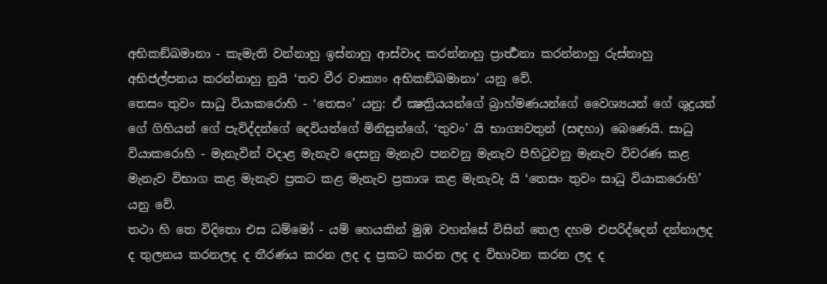අභිකඞ්ඛමානා - කැමැති වන්නාහු ඉස්නාහු ආස්වාද කරන්නාහු ප්‍රාර්‍ත්‍ථනා කරන්නාහු රුස්නාහු අභිජල්පනය කරන්නාහු නුයි ‘තව වීර වාක්‍යං අභිකඞ්ඛමානා’ යනු වේ.
තෙසං තුවං සාධු වියාකරොහි - ‘තෙසං’ යනු: ඒ ක්‍ෂත්‍රියයන්ගේ බ්‍රාහ්මණයන්ගේ වෛශ්‍යයන් ගේ ශුද්‍රයන් ගේ ගිහියන් ගේ පැවිද්දන්ගේ දෙවියන්ගේ මිනිසුන්ගේ, ‘තුවං’ යි භාග්‍යවතුන් (සඳහා) බෙණෙයි. සාධු වියාකරොහි - මැනැවින් වදාළ මැනැව දෙසනු මැනැව පනවනු මැනැව පිහිටුවනු මැනැව විවරණ කළ මැනැව විභාග කළ මැනැව ප්‍රකට කළ මැනැව ප්‍රකාශ කළ මැනැවැ යි ‘තෙසං තුවං සාධු වියාකරොහි’ යනු වේ.
තථා හි තෙ විදිතො එස ධම්මෝ - යම් හෙයකින් මුඹ වහන්සේ විසින් තෙල දහම එපරිද්දෙන් දන්නාලද ද තුලනය කරනලද ද තීරණය කරන ලද ද ප්‍රකට කරන ලද ද විභාවන කරන ලද ද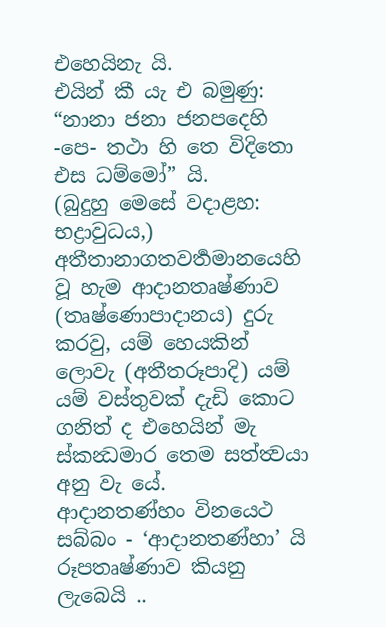එහෙයිනැ යි.
එයින් කී යැ එ බමුණු:
“නානා ජනා ජනපදෙහි -පෙ- තථා හි තෙ විදිතො එස ධම්මෝ” යි.
(බුදුහු මෙසේ වදාළහ: භද්‍රාවුධය,) අතීතානාගතවර්‍තමානයෙහි වූ හැම ආදානතෘෂ්ණාව (තෘෂ්ණොපාදානය) දුරු කරවු, යම් හෙයකින් ලොවැ (අතීතරූපාදි) යම් යම් වස්තුවක් දැඩි කොට ගනිත් ද එහෙයින් මැ ස්කන්‍ධමාර තෙම සත්ත්‍වයා අනු වැ යේ.
ආදානතණ්හං විනයෙථ සබ්බං - ‘ආදානතණ්හා’ යි රූපතෘෂ්ණාව කියනු ලැබෙයි ..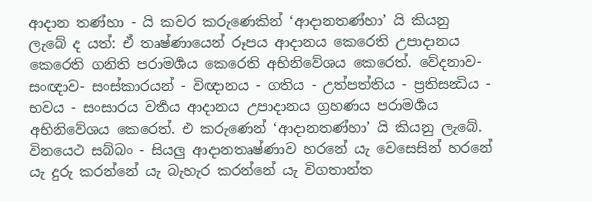ආදාන තණ්හා - යි කවර කරුණෙකින් ‘ආදානතණ්හා’ යි කියනු ලැබේ ද යත්: ඒ තෘෂ්ණායෙන් රූපය ආදානය කෙරෙති උපාදානය කෙරෙති ගනිති පරාමර්‍ශය කෙරෙති අභිනිවේශය කෙරෙත්. වේදනාව- සංඥාව- සංස්කාරයන් - විඥානය - ගතිය - උත්පත්තිය - ප්‍රතිසන්‍ධිය - භවය - සංසාරය වර්‍තය ආදානය උපාදානය ග්‍රහණය පරාමර්‍ශය අභිනිවේශය කෙරෙත්. එ කරුණෙන් ‘ආදානතණ්හා’ යි කියනු ලැබේ. විනයෙථ සබ්බං - සියලු ආදානතෘෂ්ණාව හරනේ යැ වෙසෙසින් හරනේ යැ දුරු කරන්නේ යැ බැහැර කරන්නේ යැ විගතාන්ත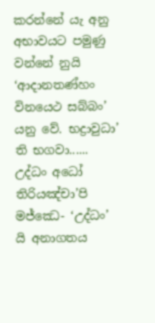කරන්නේ යැ අනු අභාවයට පමුණු වන්නේ නුයි ‘ආදානතණ්හං විනයෙථ සබ්බං’ යනු වේ. භද්‍රාවුධා’ ති භගවා......
උද්ධං අධෝ තිරියඤ්චා’පි මජ්ඣෙ- ‘උද්ධං’ යි අනාගතය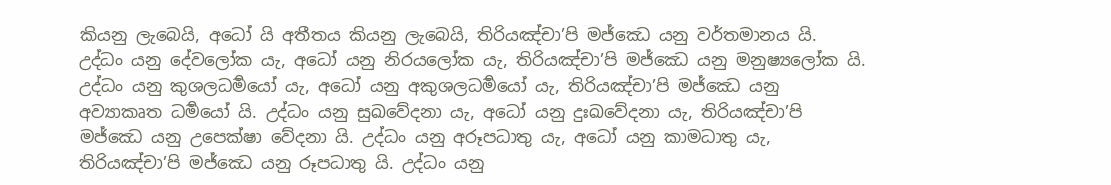කියනු ලැබෙයි, අධෝ යි අතීතය කියනු ලැබෙයි, තිරියඤ්චා’පි මජ්ඣෙ යනු වර්තමානය යි. උද්ධං යනු දේවලෝක යැ, අධෝ යනු නිරයලෝක යැ, තිරියඤ්චා’පි මජ්ඣෙ යනු මනුෂ්‍යලෝක යි. උද්ධං යනු කුශලධර්‍මයෝ යැ, අධෝ යනු අකුශලධර්‍මයෝ යැ, තිරියඤ්චා’පි මජ්ඣෙ යනු අව්‍යාකෘත ධර්‍මයෝ යි. උද්ධං යනු සුඛවේදනා යැ, අධෝ යනු දුඃඛවේදනා යැ, තිරියඤ්චා’පි මජ්ඣෙ යනු උපෙක්ෂා වේදනා යි. උද්ධං යනු අරූපධාතු යැ, අධෝ යනු කාමධාතු යැ, තිරියඤ්චා’පි මජ්ඣෙ යනු රූපධාතු යි. උද්ධං යනු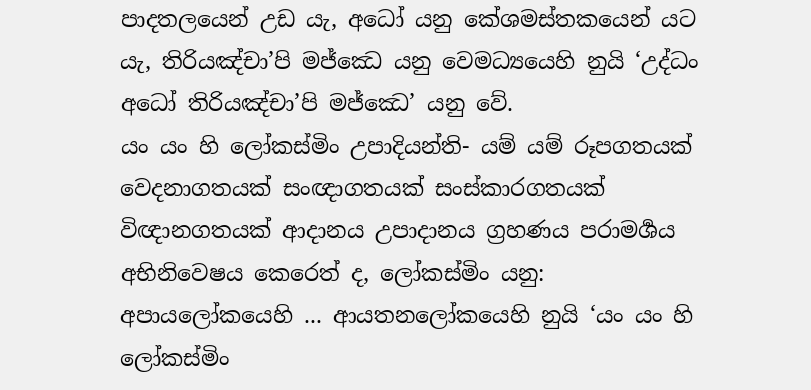පාදතලයෙන් උඩ යැ, අධෝ යනු කේශමස්තකයෙන් යට යැ, තිරියඤ්චා’පි මජ්ඣෙ යනු වෙමධ්‍යයෙහි නුයි ‘උද්ධං අධෝ තිරියඤ්චා’පි මජ්ඣෙ’ යනු වේ.
යං යං හි ලෝකස්මිං උපාදියන්ති- යම් යම් රූපගතයක් වෙදනාගතයක් සංඥාගතයක් සංස්කාරගතයක් විඥානගතයක් ආදානය උපාදානය ග්‍රහණය පරාමර්‍ශය අභිනිවෙෂය කෙරෙත් ද, ලෝකස්මිං යනු: අපායලෝකයෙහි ... ආයතනලෝකයෙහි නුයි ‘යං යං හි ලෝකස්මිං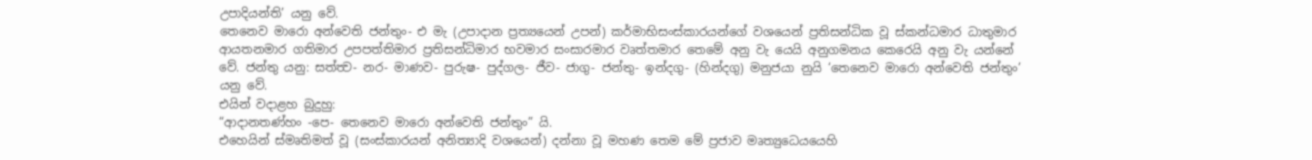උපාදියන්ති’ යනු වේ.
තෙනෙව මාරො අන්වෙති ජන්තුං- එ මැ (උපාදාන ප්‍රත්‍යයෙන් උපන්) කර්මාභිසංස්කාරයන්ගේ වශයෙන් ප්‍රතිසන්ධික වූ ස්කන්ධමාර ධාතුමාර ආයතනමාර ගතිමාර උපපත්තිමාර ප්‍රතිසන්ධිමාර භවමාර සංසාරමාර වෘත්තමාර තෙමේ අනු වැ යෙයි අනුගමනය කෙරෙයි අනු වැ යන්නේ වේ. ජන්තු යනු: සත්ත්‍ව- නර- මාණව- පුරුෂ- පුද්ගල- ජීව- ජාගු- ජන්තු- ඉන්දගු- (හින්දගු) මනුජයා නුයි ‘තෙනෙව මාරො අන්වෙති ජන්තුං’ යනු වේ.
එයින් වදාළහ බුදුහු:
“ආදානතණ්හං -පෙ- තෙනෙව මාරො අන්වෙති ජන්තුං” යි.
එහෙයින් ස්මෘතිමත් වූ (සංස්කාරයන් අනිත්‍යාදි වශයෙන්) දන්නා වූ මහණ තෙම මේ ප්‍රජාව මෘත්‍යුධෙයයෙහි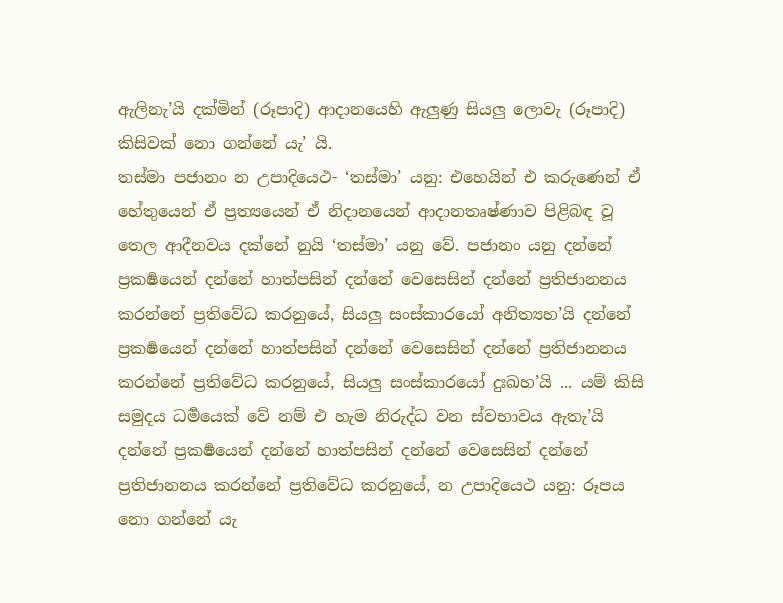ඇලිනැ’යි දක්මින් (රූපාදි) ආදානයෙහි ඇලුණු සියලු ලොවැ (රූපාදි) කිසිවක් නො ගන්නේ යැ’ යි.
තස්මා පජානං න උපාදියෙථ- ‘තස්මා’ යනු: එහෙයින් එ කරුණෙන් ඒ හේතුයෙන් ඒ ප්‍රත්‍යයෙන් ඒ නිදානයෙන් ආදානතෘෂ්ණාව පිළිබඳ වූ තෙල ආදීනවය දක්නේ නුයි ‘තස්මා’ යනු වේ. පජානං යනු දන්නේ ප්‍රකර්‍ෂයෙන් දන්නේ හාත්පසින් දන්නේ වෙසෙසින් දන්නේ ප්‍රතිජානනය කරන්නේ ප්‍රතිවේධ කරනුයේ, සියලු සංස්කාරයෝ අනිත්‍යහ’යි දන්නේ ප්‍රකර්‍ෂයෙන් දන්නේ හාත්පසින් දන්නේ වෙසෙසින් දන්නේ ප්‍රතිජානනය කරන්නේ ප්‍රතිවේධ කරනුයේ, සියලු සංස්කාරයෝ දුඃඛහ’යි ... යම් කිසි සමුදය ධර්‍මයෙක් වේ නම් එ හැම නිරුද්ධ වන ස්වභාවය ඇතැ’යි දන්නේ ප්‍රකර්‍ෂයෙන් දන්නේ හාත්පසින් දන්නේ වෙසෙසින් දන්නේ ප්‍රතිජානනය කරන්නේ ප්‍රතිවේධ කරනුයේ, න උපාදියෙථ යනු: රූපය නො ගන්නේ යැ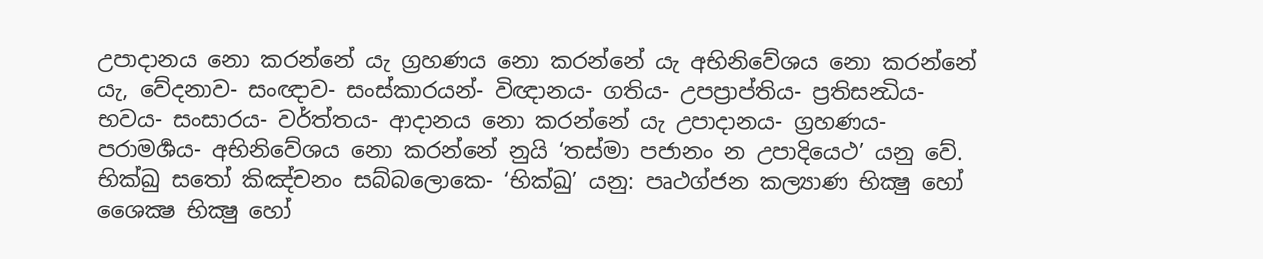උපාදානය නො කරන්නේ යැ ග්‍රහණය නො කරන්නේ යැ අභිනිවේශය නො කරන්නේ යැ, වේදනාව- සංඥාව- සංස්කාරයන්- විඥානය- ගතිය- උපප්‍රාප්තිය- ප්‍රතිසන්‍ධිය- භවය- සංසාරය- වර්ත්තය- ආදානය නො කරන්නේ යැ උපාදානය- ග්‍රහණය- පරාමර්‍ශය- අභිනිවේශය නො කරන්නේ නුයි ‘තස්මා පජානං න උපාදියෙථ’ යනු වේ.
භික්ඛු සතෝ කිඤ්චනං සබ්බලොකෙ- ‘භික්ඛු’ යනු: පෘථග්ජන කල්‍යාණ භික්‍ෂු හෝ ශෛක්‍ෂ භික්‍ෂු හෝ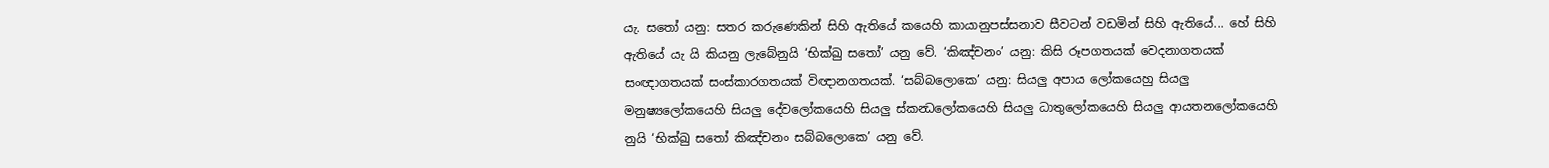යැ. සතෝ යනු: සතර කරුණෙකින් සිහි ඇතියේ කයෙහි කායානුපස්සනාව සීවටන් වඩමින් සිහි ඇතියේ... හේ සිහි ඇතියේ යැ යි කියනු ලැබේනුයි ‘භික්ඛු සතෝ’ යනු වේ. ‘කිඤ්චනං’ යනු: කිසි රූපගතයක් වෙදනාගතයක් සංඥාගතයක් සංස්කාරගතයක් විඥානගතයක්. ‘සබ්බලොකෙ’ යනු: සියලු අපාය ලෝකයෙහු සියලු මනුෂ්‍යලෝකයෙහි සියලු දේවලෝකයෙහි සියලු ස්කන්‍ධලෝකයෙහි සියලු ධාතුලෝකයෙහි සියලු ආයතනලෝකයෙහි නුයි ‘භික්ඛු සතෝ කිඤ්චනං සබ්බලොකෙ’ යනු වේ.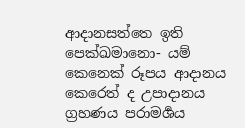ආදානසත්තෙ ඉති පෙක්ඛමානො- යම් කෙනෙක් රූපය ආදානය කෙරෙත් ද උපාදානය ග්‍රහණය පරාමර්‍ශය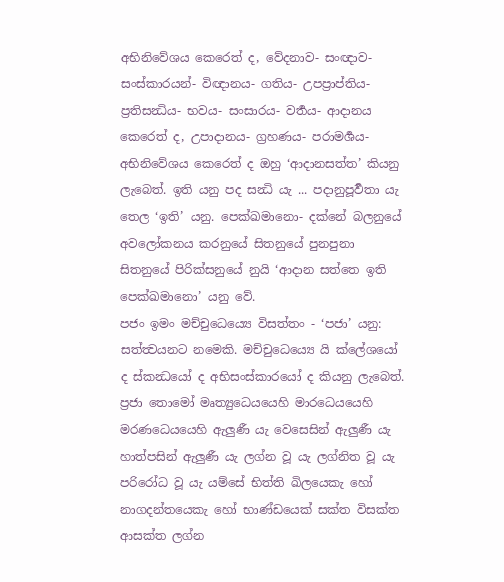අභිනිවේශය කෙරෙත් ද, වේදනාව- සංඥාව- සංස්කාරයන්- විඥානය- ගතිය- උපප්‍රාප්තිය- ප්‍රතිසන්‍ධිය- භවය- සංසාරය- වර්‍තය- ආදානය කෙරෙත් ද, උපාදානය- ග්‍රහණය- පරාමර්‍ශය- අභිනිවේශය කෙරෙත් ද ඔහු ‘ආදානසත්ත’ කියනු ලැබෙත්. ඉති යනු පද සන්‍ධි යැ ... පදානුපූර්‍වතා යැ තෙල ‘ඉති’ යනු. පෙක්ඛමානො- දක්නේ බලනුයේ අවලෝකනය කරනුයේ සිතනුයේ පුනපුනා සිතනුයේ පිරික්සනුයේ නුයි ‘ආදාන සත්තෙ ඉති පෙක්ඛමානො’ යනු වේ.
පජං ඉමං මච්චුධෙය්‍යෙ විසත්තං - ‘පජා’ යනු: සත්ත්‍වයනට නමෙකි. මච්චුධෙය්‍යෙ යි ක්ලේශයෝ ද ස්කන්‍ධයෝ ද අභිසංස්කාරයෝ ද කියනු ලැබෙත්. ප්‍රජා තොමෝ මෘත්‍යුධෙයයෙහි මාරධෙයයෙහි මරණධෙයයෙහි ඇලුණී යැ වෙසෙසින් ඇලුණී යැ හාත්පසින් ඇලුණී යැ ලග්න වූ යැ ලග්නිත වූ යැ පරිරෝධ වූ යැ යම්සේ භිත්ති ඛිලයෙකැ හෝ නාගදන්තයෙකැ හෝ භාණ්ඩයෙක් සක්ත විසක්ත ආසක්ත ලග්න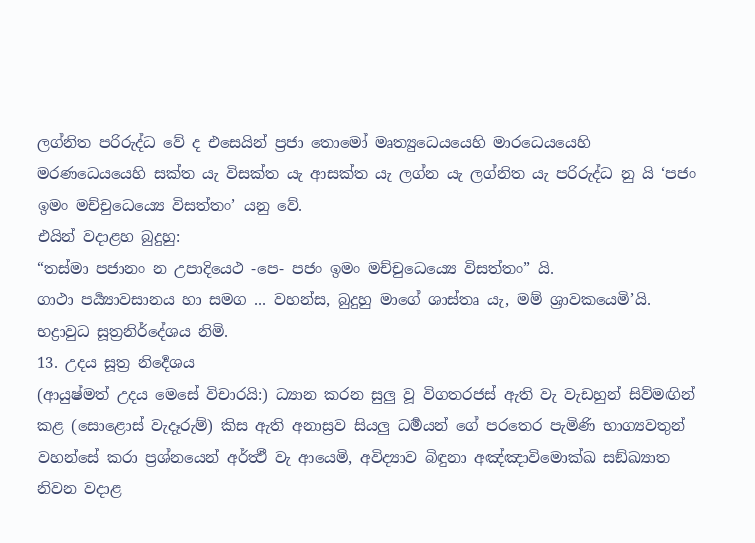ලග්නිත පරිරුද්ධ වේ ද එසෙයින් ප්‍රජා තොමෝ මෘත්‍යුධෙයයෙහි මාරධෙයයෙහි මරණධෙයයෙහි සක්ත යැ විසක්ත යැ ආසක්ත යැ ලග්න යැ ලග්නිත යැ පරිරුද්ධ නු යි ‘පජං ඉමං මච්චුධෙය්‍යෙ විසත්තං’ යනු වේ.
එයින් වදාළහ බුදුහු:
“තස්මා පජානං න උපාදියෙථ -පෙ- පජං ඉමං මච්චුධෙය්‍යෙ විසත්තං” යි.
ගාථා පර්‍ය්‍යාවසානය හා සමග ... වහන්ස, බුදුහු මාගේ ශාස්තෘ යැ, මම් ශ්‍රාවකයෙමි’යි.
භද්‍රාවුධ සූත්‍රනිර්දේශය නිමි.
13. උදය සූත්‍ර නිර්‍දෙශය
(ආයුෂ්මත් උදය මෙසේ විචාරයි:) ධ්‍යාන කරන සුලු වූ විගතරජස් ඇති වැ වැඩහුන් සිව්මඟින් කළ (සොළොස් වැදෑරුම්) කිස ඇති අනාස්‍රව සියලු ධර්‍මයන් ගේ පරතෙර පැමිණි භාග්‍යවතුන් වහන්සේ කරා ප්‍රශ්නයෙන් අර්ත්‍ථී වැ ආයෙමි, අවිද්‍යාව බිඳුනා අඤ්ඤාවිමොක්ඛ සඞ්ඛ්‍යාත නිවන වදාළ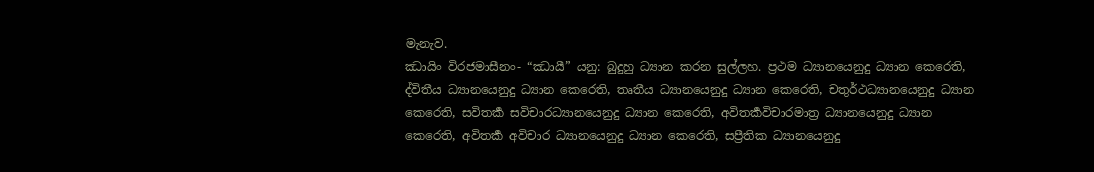මැනැව.
ඣායිං විරජමාසීනං- “ඣායී” යනු: බුදුහු ධ්‍යාන කරන සුල්ලහ. ප්‍රථම ධ්‍යානයෙනුදු ධ්‍යාන කෙරෙති, ද්විතීය ධ්‍යානයෙනුදු ධ්‍යාන කෙරෙති, තෘතීය ධ්‍යානයෙනුදු ධ්‍යාන කෙරෙති, චතුර්ථධ්‍යානයෙනුදු ධ්‍යාන කෙරෙති, සවිතර්‍ක සවිචාරධ්‍යානයෙනුදු ධ්‍යාන කෙරෙති, අවිතර්‍කවිචාරමාත්‍ර ධ්‍යානයෙනුදු ධ්‍යාන කෙරෙති, අවිතර්‍ක අවිචාර ධ්‍යානයෙනුදු ධ්‍යාන කෙරෙති, සප්‍රීතික ධ්‍යානයෙනුදු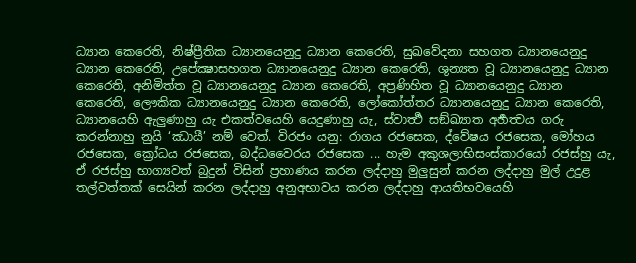ධ්‍යාන කෙරෙති, නිෂ්ප්‍රීතික ධ්‍යානයෙනුදු ධ්‍යාන කෙරෙති, සුඛවේදනා සහගත ධ්‍යානයෙනුදු ධ්‍යාන කෙරෙති, උපේක්‍ෂාසහගත ධ්‍යානයෙනුදු ධ්‍යාන කෙරෙති, ශුන්‍යත වූ ධ්‍යානයෙනුදු ධ්‍යාන කෙරෙති, අනිමිත්ත වූ ධ්‍යානයෙනුදු ධ්‍යාන කෙරෙති, අප්‍රණිහිත වූ ධ්‍යානයෙනුදු ධ්‍යාන කෙරෙති, ලෞකික ධ්‍යානයෙනුදු ධ්‍යාන කෙරෙති, ලෝකෝත්තර ධ්‍යානයෙනුදු ධ්‍යාන කෙරෙති, ධ්‍යානයෙහි ඇලුණාහු යැ එකත්වයෙහි යෙදුණාහු යැ, ස්වාර්‍ත්‍ථ සඞ්ඛ්‍යාත අර්‍හත්‍වය ගරු කරන්නාහු නුයි ‘ඣායී’ නම් වෙත්. විරජං යනු: රාගය රජසෙක, ද්වේෂය රජසෙක, මෝහය රජසෙක, ක්‍රෝධය රජසෙක, බද්ධවෛරය රජසෙක ... හැම අකුශලාභිසංස්කාරයෝ රජස්හු යැ, ඒ රජස්හු භාග්‍යවත් බුදුන් විසින් ප්‍රහාණය කරන ලද්දාහු මුලුසුන් කරන ලද්දාහු මුල් උදුළ තල්වත්තක් සෙයින් කරන ලද්දාහු අනුඅභාවය කරන ලද්දාහු ආයතිභවයෙහි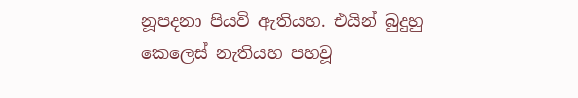නූපදනා පියවි ඇතියහ. එයින් බුදුහු කෙලෙස් නැතියහ පහවූ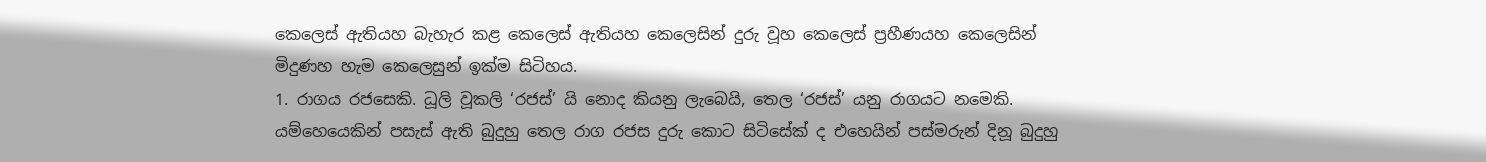කෙලෙස් ඇතියහ බැහැර කළ කෙලෙස් ඇතියහ කෙලෙසින් දුරු වූහ කෙලෙස් ප්‍රහීණයහ කෙලෙසින් මිදුණහ හැම කෙලෙසුන් ඉක්ම සිටිහය.
1. රාගය රජසෙකි. ධූලි වූකලි ‘රජස්’ යි නොද කියනු ලැබෙයි, තෙල ‘රජස්’ යනු රාගයට නමෙකි. යම්හෙයෙකින් පසැස් ඇති බුදුහු තෙල රාග රජස දුරු කොට සිටිසේක් ද එහෙයින් පස්මරුන් දිනූ බුදුහු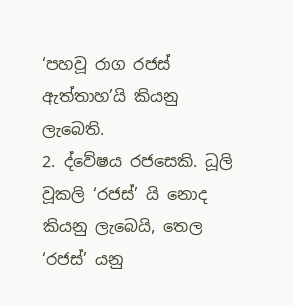‘පහවූ රාග රජස් ඇත්තාහ’යි කියනු ලැබෙති.
2. ද්වේෂය රජසෙකි. ධූලි වූකලි ‘රජස්’ යි නොද කියනු ලැබෙයි, තෙල ‘රජස්’ යනු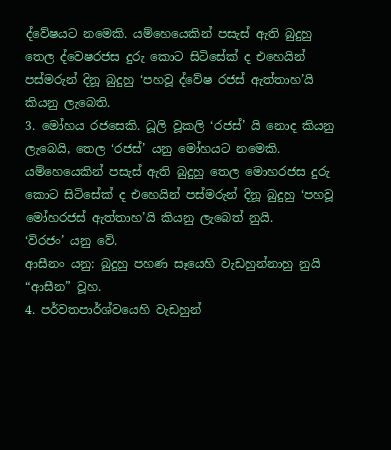ද්වේෂයට නමෙකි. යම්හෙයෙකින් පසැස් ඇති බුදුහු තෙල ද්වෙෂරජස දුරු කොට සිටිසේක් ද එහෙයින් පස්මරුන් දිනූ බුදුහු ‘පහවූ ද්වේෂ රජස් ඇත්තාහ’යි කියනු ලැබෙති.
3. මෝහය රජසෙකි. ධූලි වූකලි ‘රජස්’ යි නොද කියනු ලැබෙයි, තෙල ‘රජස්’ යනු මෝහයට නමෙකි. යම්හෙයෙකින් පසැස් ඇති බුදුහු තෙල මොහරජස දුරු කොට සිටිසේක් ද එහෙයින් පස්මරුන් දිනූ බුදුහු ‘පහවූ මෝහරජස් ඇත්තාහ’යි කියනු ලැබෙත් නුයි.
‘විරජං’ යනු වේ.
ආසීනං යනු: බුදුහු පහණ සෑයෙහි වැඩහුන්නාහු නුයි “ආසීන” වූහ.
4. පර්වතපාර්ශ්වයෙහි වැඩහුන්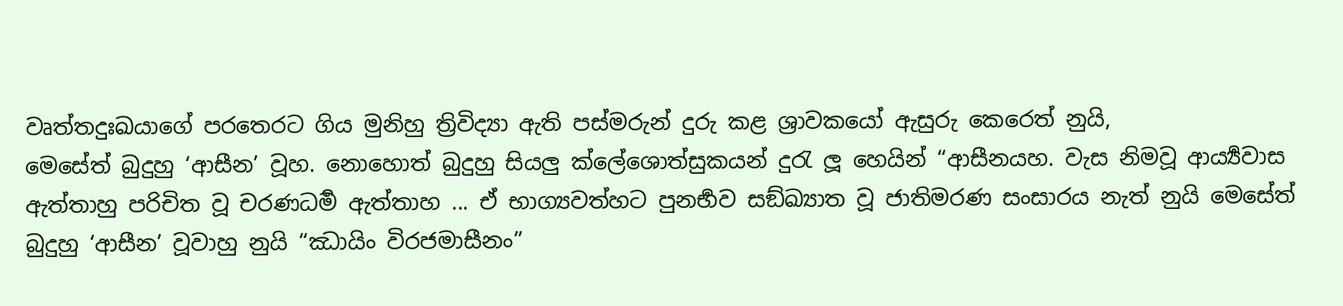වෘත්තදුඃඛයාගේ පරතෙරට ගිය මුනිහු ත්‍රිවිද්‍යා ඇති පස්මරුන් දුරු කළ ශ්‍රාවකයෝ ඇසුරු කෙරෙත් නුයි,
මෙසේත් බුදුහු ‘ආසීන’ වූහ. නොහොත් බුදුහු සියලු ක්ලේශොත්සුකයන් දුරැ ලූ හෙයින් “ආසීනයහ. වැස නිමවූ ආර්‍ය්‍යවාස ඇත්තාහු පරිචිත වූ චරණධර්‍ම ඇත්තාහ ... ඒ භාග්‍යවත්හට පුනර්‍භව සඞ්ඛ්‍යාත වූ ජාතිමරණ සංසාරය නැත් නුයි මෙසේත් බුදුහු ‘ආසීන’ වූවාහු නුයි “ඣායිං විරජමාසීනං”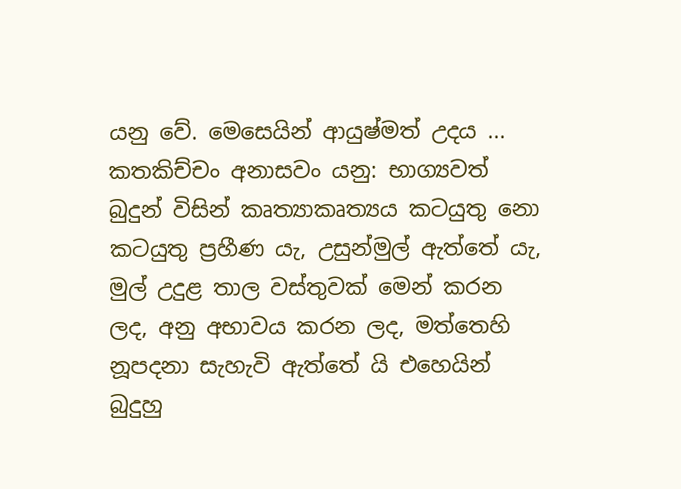යනු වේ. මෙසෙයින් ආයුෂ්මත් උදය ...
කතකිච්චං අනාසවං යනු: භාග්‍යවත් බුදුන් විසින් කෘත්‍යාකෘත්‍යය කටයුතු නො කටයුතු ප්‍රහීණ යැ, උසුන්මුල් ඇත්තේ යැ, මුල් උදුළ තාල වස්තුවක් මෙන් කරන ලද, අනු අභාවය කරන ලද, මත්තෙහි නූපදනා සැහැවි ඇත්තේ යි එහෙයින් බුදුහු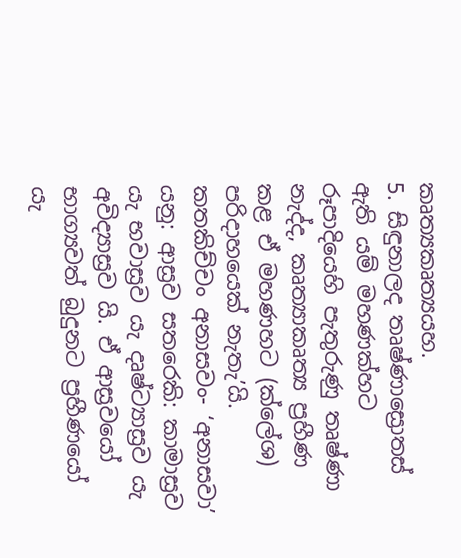කෘත්‍යකෘත්‍යයහ.
5. සිඳුනාලද තෘෂ්ණාස්‍රොතස් ඇති යම් මහණක්හට රූපාදියෙහි පැතුරුණු තෘෂ්ණා නැද්ද, කෘත්‍යාකෘත්‍ය ප්‍රහීණ කළ ඒ මහණහට (ක්ලේශ) පරිදාහයෙක් නැතැ’යි.
කතකිච්චං අනාසවං- ‘අනාසවා’ යනු: ආස්‍රව සතරෙකි: කාමාස්‍රව යැ භවාස්‍රව යැ දෘෂ්ට්‍යාස්‍රව යැ අවිද්‍යාස්‍රව යි. ඒ ආස්‍රවයෝ භාග්‍යවත් බුදුනට ප්‍රහීණයෝ යැ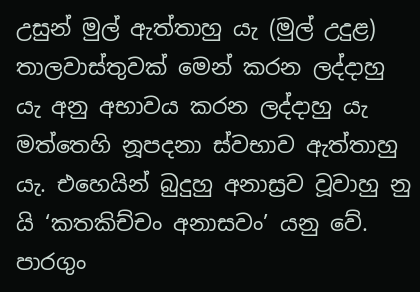උසුන් මුල් ඇත්තාහු යැ (මුල් උදුළ) තාලවාස්තුවක් මෙන් කරන ලද්දාහු යැ අනු අභාවය කරන ලද්දාහු යැ මත්තෙහි නූපදනා ස්වභාව ඇත්තාහු යැ. එහෙයින් බුදුහු අනාස්‍රව වූවාහු නු යි ‘කතකිච්චං අනාසවං’ යනු වේ.
පාරගුං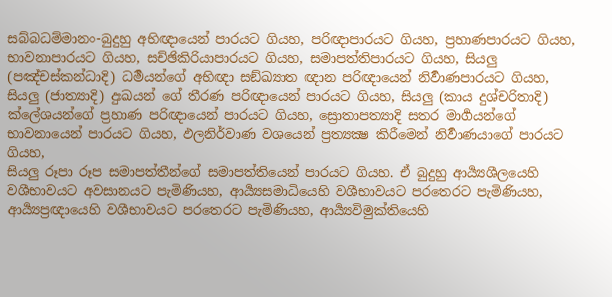සබ්බධම්මානං-බුදුහු අභිඥායෙන් පාරයට ගියහ, පරිඥාපාරයට ගියහ, ප්‍රහාණපාරයට ගියහ, භාවනාපාරයට ගියහ, සච්ඡිකිරියාපාරයට ගියහ, සමාපත්තිපාරයට ගියහ, සියලු (පඤ්චස්කන්ධාදි) ධර්‍මයන්ගේ අභිඥා සඞ්ඛ්‍යාත ඥාන පරිඥායෙන් නිර්‍වාණපාරයට ගියහ, සියලු (ජාත්‍යාදි) දුඃඛයන් ගේ තීරණ පරිඥායෙන් පාරයට ගියහ, සියලු (කාය දුශ්චරිතාදි) ක්ලේශයන්ගේ ප්‍රහාණ පරිඥායෙන් පාරයට ගියහ, ස්‍රොතාපත්‍යාදි සතර මාර්‍ගයන්ගේ භාවනායෙන් පාරයට ගියහ, ඵලනිර්වාණ වශයෙන් ප්‍රත්‍යක්‍ෂ කිරීමෙන් නිර්‍වාණයාගේ පාරයට ගියහ,
සියලු රූපා රූප සමාපත්තීන්ගේ සමාපත්තියෙන් පාරයට ගියහ. ඒ බුදුහු ආර්‍ය්‍යශීලයෙහි වශීභාවයට අවසානයට පැමිණියහ, ආර්‍ය්‍යසමාධියෙහි වශීභාවයට පරතෙරට පැමිණියහ, ආර්‍ය්‍යප්‍රඥායෙහි වශීභාවයට පරතෙරට පැමිණියහ, ආර්‍ය්‍යවිමුක්තියෙහි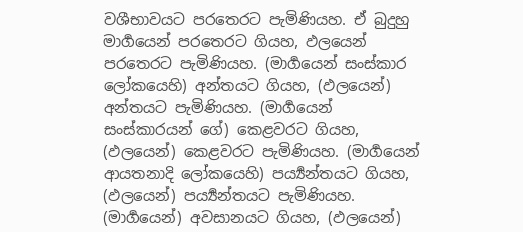වශීභාවයට පරතෙරට පැමිණියහ. ඒ බුදුහු මාර්‍ගයෙන් පරතෙරට ගියහ, ඵලයෙන් පරතෙරට පැමිණියහ. (මාර්‍ගයෙන් සංස්කාර ලෝකයෙහි) අන්තයට ගියහ, (ඵලයෙන්) අන්තයට පැමිණියහ. (මාර්‍ගයෙන් සංස්කාරයන් ගේ) කෙළවරට ගියහ, (ඵලයෙන්) කෙළවරට පැමිණියහ. (මාර්‍ගයෙන් ආයතනාදි ලෝකයෙහි) පර්‍ය්‍යන්තයට ගියහ, (ඵලයෙන්) පර්‍ය්‍යන්තයට පැමිණියහ. (මාර්‍ගයෙන්) අවසානයට ගියහ, (ඵලයෙන්)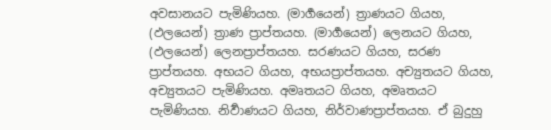අවසානයට පැමිණියහ. (මාර්‍ගයෙන්) ත්‍රාණයට ගියහ, (ඵලයෙන්) ත්‍රාණ ප්‍රාප්තයහ. (මාර්‍ගයෙන්) ලෙනයට ගියහ, (ඵලයෙන්) ලෙනප්‍රාප්තයහ. සරණයට ගියහ, සරණ ප්‍රාප්තයහ. අභයට ගියහ, අභයප්‍රාප්තයහ. අච්‍යුතයට ගියහ, අච්‍යුතයට පැමිණියහ. අමෘතයට ගියහ, අමෘතයට පැමිණියහ. නිර්‍වාණයට ගියහ, නිර්වාණප්‍රාප්තයහ. ඒ බුදුහු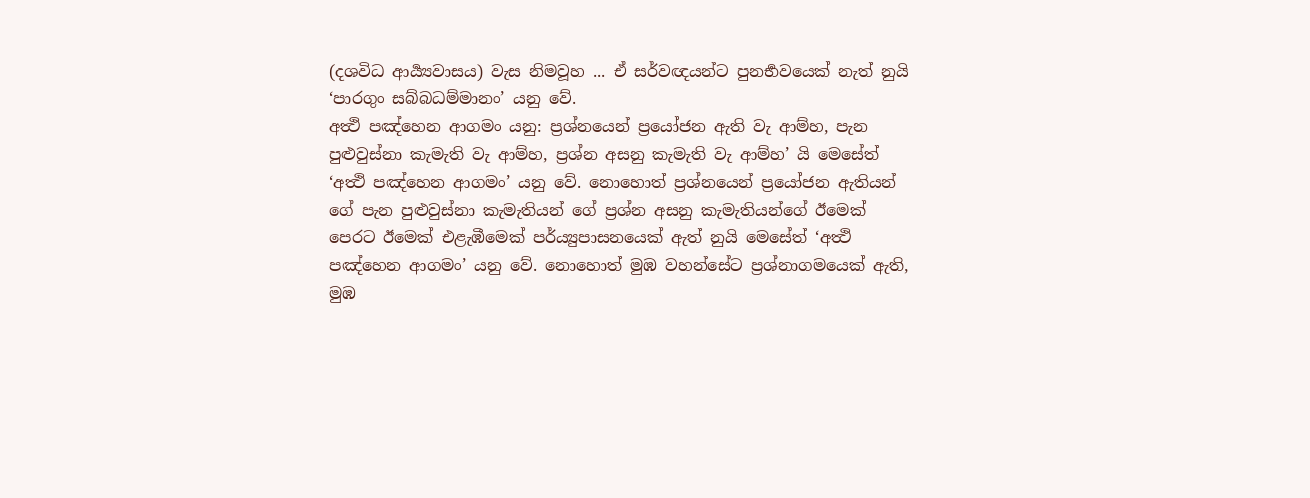(දශවිධ ආර්‍ය්‍යවාසය) වැස නිමවූහ ... ඒ සර්වඥයන්ට පුනර්‍භවයෙක් නැත් නුයි ‘පාරගුං සබ්බධම්මානං’ යනු වේ.
අත්‍ථි පඤ්හෙන ආගමං යනු: ප්‍රශ්නයෙන් ප්‍රයෝජන ඇති වැ ආම්හ, පැන පුළුවුස්නා කැමැති වැ ආම්හ, ප්‍රශ්න අසනු කැමැති වැ ආම්හ’ යි මෙසේත් ‘අත්‍ථි පඤ්හෙන ආගමං’ යනු වේ. නොහොත් ප්‍රශ්නයෙන් ප්‍රයෝජන ඇතියන් ගේ පැන පුළුවුස්නා කැමැතියන් ගේ ප්‍රශ්න අසනු කැමැතියන්ගේ ඊමෙක් පෙරට ඊමෙක් එළැඹීමෙක් පර්ය්‍යුපාසනයෙක් ඇත් නුයි මෙසේත් ‘අත්‍ථි පඤ්හෙන ආගමං’ යනු වේ. නොහොත් මුඹ වහන්සේට ප්‍රශ්නාගමයෙක් ඇති, මුඹ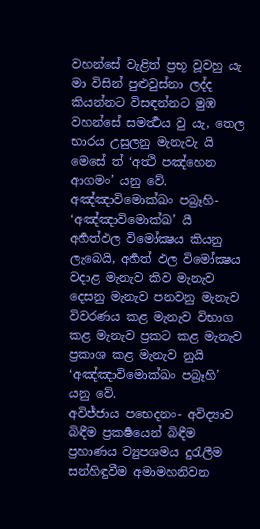වහන්සේ වැළිත් ප්‍රභූ වූවහු යැ මා විසින් පුළුවුස්නා ලද්ද කියන්නට විසඳන්නට මුඹ වහන්සේ සමර්‍ත්‍ථය වු යැ, තෙල භාරය උසුලනු මැනැවැ යි මෙසේ ත් ‘අත්‍ථි පඤ්හෙන ආගමං’ යනු වේ.
අඤ්ඤාවිමොක්‍ඛං පබ්‍රෑහි- ‘අඤ්ඤාවිමොක්‍ඛ’ යී අර්‍හත්ඵල විමෝක්‍ෂය කියනු ලැබෙයි, අර්‍හත් ඵල විමෝක්‍ෂය වදාළ මැනැව කිව මැනැව දෙසනු මැනැව පනවනු මැනැව විවරණය කළ මැනැව විභාග කළ මැනැව ප්‍රකට කළ මැනැව ප්‍රකාශ කළ මැනැව නුයි ‘අඤ්ඤාවිමොක්‍ඛං පබ්‍රෑහි’ යනු වේ.
අවිජ්ජාය පභෙදනං- අවිද්‍යාව බිඳීම ප්‍රකර්‍ෂයෙන් බිඳීම ප්‍රහාණය ව්‍යුපශමය දුරැලීම සන්හිඳුවීම අමාමහනිවන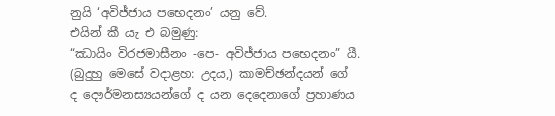නුයි ‘අවිජ්ජාය පභෙදනං’ යනු වේ.
එයින් කී යැ එ බමුණු:
“ඣායිං විරජමාසීනං -පෙ- අවිජ්ජාය පභෙදනං” යී.
(බුදුහු මෙසේ වදාළහ: උදය,) කාමච්ඡන්දයන් ගේ ද දෞර්මනස්‍යයන්ගේ ද යන දෙදෙනාගේ ප්‍රහාණය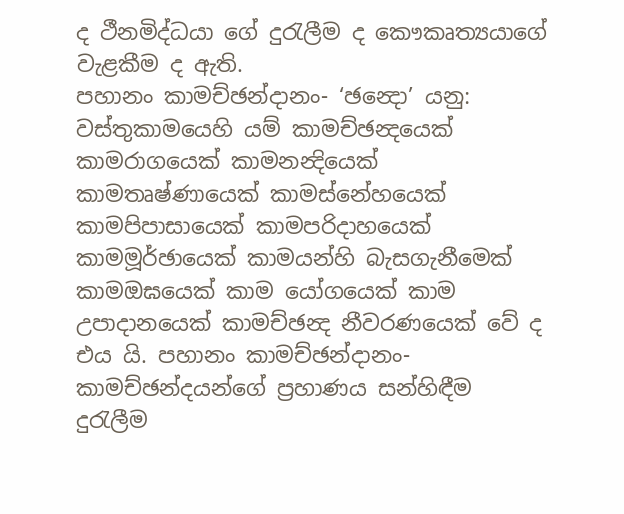ද ථීනමිද්ධයා ගේ දුරැලීම ද කෞකෘත්‍යයාගේ වැළකීම ද ඇති.
පහානං කාමච්ඡන්දානං- ‘ඡන්‍දො’ යනු: වස්තුකාමයෙහි යම් කාමච්ඡන්‍දයෙක් කාමරාගයෙක් කාමනන්‍දියෙක් කාමතෘෂ්ණායෙක් කාමස්නේහයෙක් කාමපිපාසායෙක් කාමපරිදාහයෙක් කාමමූර්ඡායෙක් කාමයන්හි බැසගැනීමෙක් කාමඔඝයෙක් කාම යෝගයෙක් කාම උපාදානයෙක් කාමච්ඡන්‍ද නීවරණයෙක් වේ ද එය යි. පහානං කාමච්ඡන්දානං- කාමච්ඡන්දයන්ගේ ප්‍රහාණය සන්හිඳීම දුරැලීම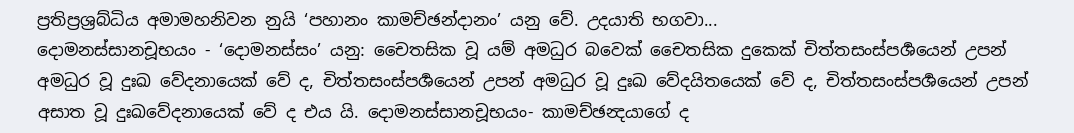ප්‍රතිප්‍රශ්‍රබ්ධිය අමාමහනිවන නුයි ‘පහානං කාමච්ඡන්දානං’ යනු වේ. උදයාති භගවා...
දොමනස්සානචූභයං - ‘දොමනස්සං’ යනු: චෛතසික වූ යම් අමධුර බවෙක් චෛතසික දුකෙක් චිත්තසංස්පර්‍ශයෙන් උපන් අමධුර වූ දුඃඛ වේදනායෙක් වේ ද, චිත්තසංස්පර්‍ශයෙන් උපන් අමධුර වූ දුඃඛ වේදයිතයෙක් වේ ද, චිත්තසංස්පර්‍ශයෙන් උපන් අසාත වූ දුඃඛවේදනායෙක් වේ ද එය යි. දොමනස්සානචූභයං- කාමච්ඡන්‍දයාගේ ද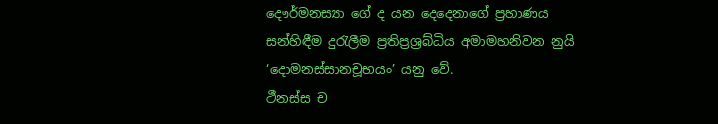දෞර්මනස්‍යා ගේ ද යන දෙදෙනාගේ ප්‍රහාණය සන්හිඳීම දුරැලීම ප්‍රතිප්‍රශ්‍රබ්ධිය අමාමහනිවන නුයි ‘දොමනස්සානචූභයං’ යනු වේ.
ථීනස්ස ච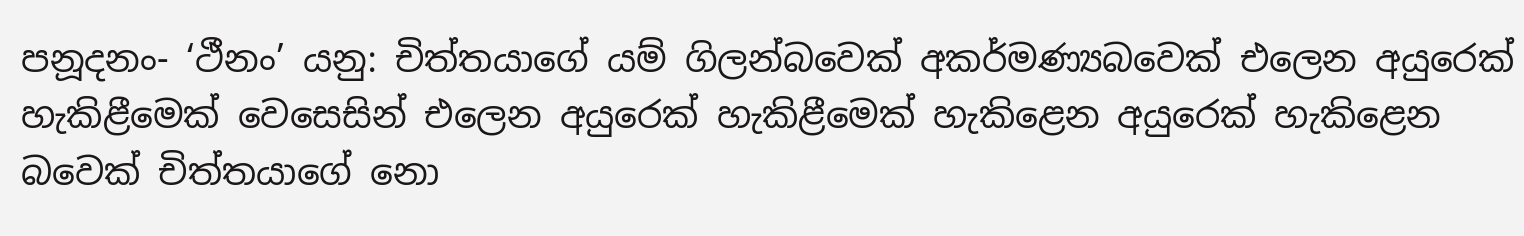පනූදනං- ‘ථීනං’ යනු: චිත්තයාගේ යම් ගිලන්බවෙක් අකර්මණ්‍යබවෙක් එලෙන අයුරෙක් හැකිළීමෙක් වෙසෙසින් එලෙන අයුරෙක් හැකිළීමෙක් හැකිළෙන අයුරෙක් හැකිළෙන බවෙක් චිත්තයාගේ නො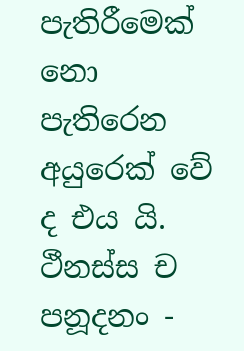පැතිරීමෙක් නො පැතිරෙන අයුරෙක් වේ ද එය යි. ථීනස්ස ච පනූදනං -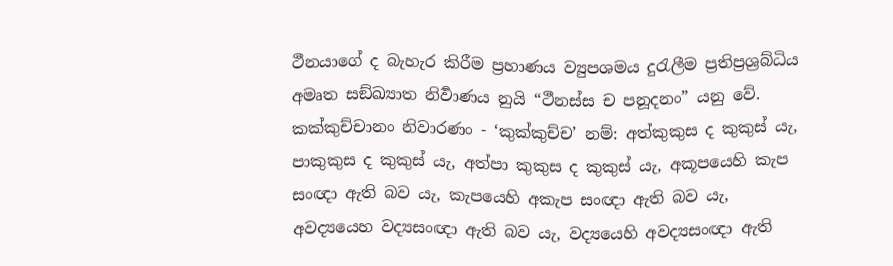ථීනයාගේ ද බැහැර කිරීම ප්‍රහාණය ව්‍යුපශමය දුරැලීම ප්‍රතිප්‍රශ්‍රබ්ධිය අමෘත සඞ්ඛ්‍යාත නිර්‍වාණය නුයි “ථීනස්ස ච පනූදනං” යනු වේ.
කක්කුච්චානං නිවාරණං - ‘කුක්කුච්ච’ නම්: අත්කුකුස ද කුකුස් යැ, පාකුකුස ද කුකුස් යැ, අත්පා කුකුස ද කුකුස් යැ, අකූපයෙහි කැප සංඥා ඇති බව යැ, කැපයෙහි අකැප සංඥා ඇති බව යැ, අවද්‍යයෙහ වද්‍යසංඥා ඇති බව යැ, වද්‍යයෙහි අවද්‍යසංඥා ඇති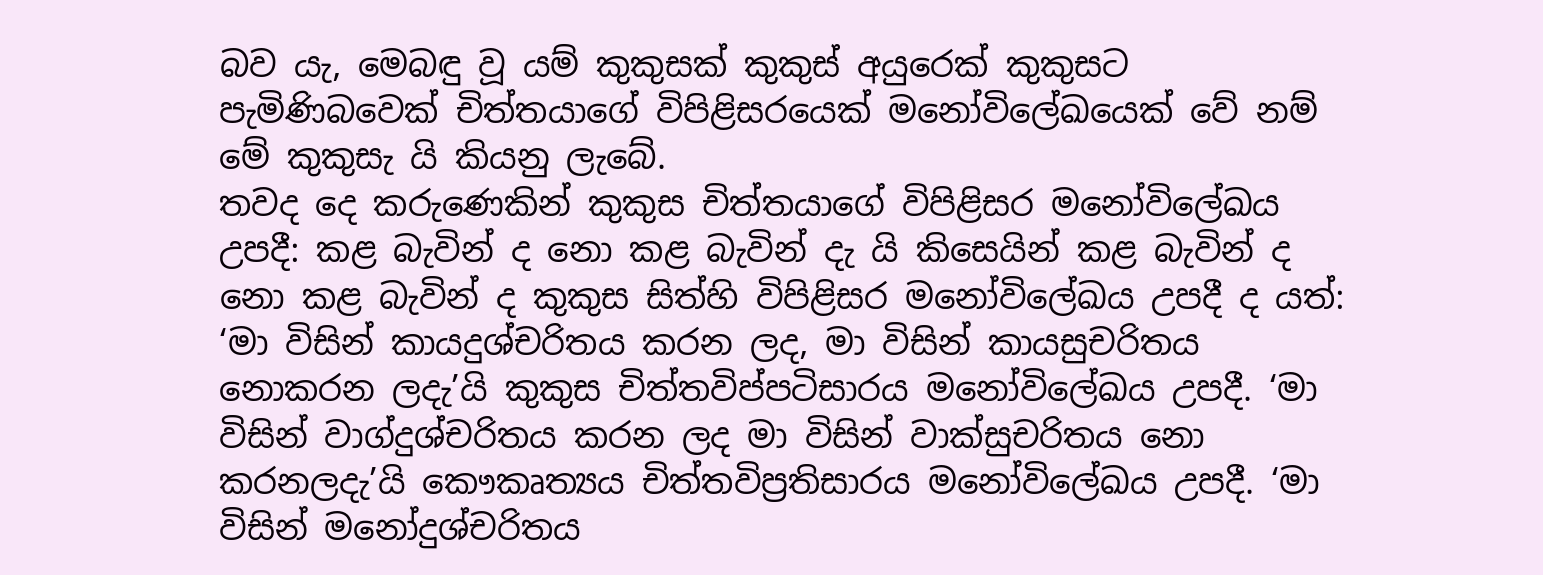බව යැ, මෙබඳු වූ යම් කුකුසක් කුකුස් අයුරෙක් කුකුසට පැමිණිබවෙක් චිත්තයාගේ විපිළිසරයෙක් මනෝවිලේඛයෙක් වේ නම් මේ කුකුසැ යි කියනු ලැබේ.
තවද දෙ කරුණෙකින් කුකුස චිත්තයාගේ විපිළිසර මනෝවිලේඛය උපදී: කළ බැවින් ද නො කළ බැවින් දැ යි කිසෙයින් කළ බැවින් ද නො කළ බැවින් ද කුකුස සිත්හි විපිළිසර මනෝවිලේඛය උපදී ද යත්: ‘මා විසින් කායදුශ්චරිතය කරන ලද, මා විසින් කායසුචරිතය නොකරන ලදැ’යි කුකුස චිත්තවිප්පටිසාරය මනෝවිලේඛය උපදී. ‘මා විසින් වාග්දුශ්චරිතය කරන ලද මා විසින් වාක්සුචරිතය නො කරනලදැ’යි කෞකෘත්‍යය චිත්තවිප්‍රතිසාරය මනෝවිලේඛය උපදී. ‘මා විසින් මනෝදුශ්චරිතය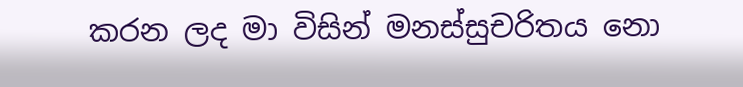කරන ලද මා විසින් මනස්සුචරිතය නො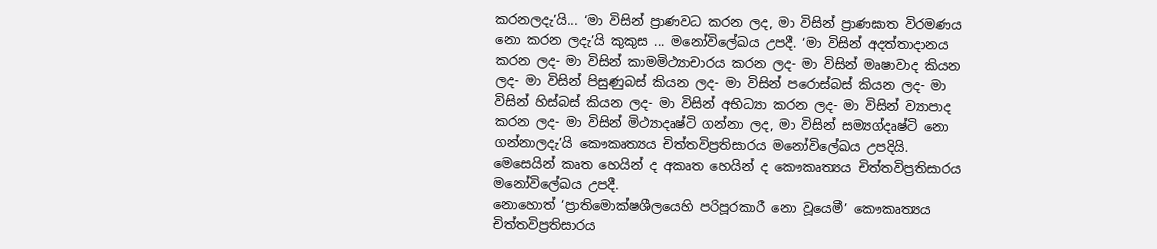කරනලදැ’යි... ‘මා විසින් ප්‍රාණවධ කරන ලද, මා විසින් ප්‍රාණඝාත විරමණය නො කරන ලදැ’යි කුකුස ... මනෝවිලේඛය උපදී. ‘මා විසින් අදත්තාදානය කරන ලද- මා විසින් කාමමිථ්‍යාචාරය කරන ලද- මා විසින් මෘෂාවාද කියන ලද- මා විසින් පිසුණුබස් කියන ලද- මා විසින් පරොස්බස් කියන ලද- මා විසින් හිස්බස් කියන ලද- මා විසින් අභිධ්‍යා කරන ලද- මා විසින් ව්‍යාපාද කරන ලද- මා විසින් මිථ්‍යාදෘෂ්ටි ගන්නා ලද, මා විසින් සම්‍යග්දෘෂ්ටි නො ගන්නාලදැ’යි කෞකෘත්‍යය චිත්තවිප්‍රතිසාරය මනෝවිලේඛය උපදියි. මෙසෙයින් කෘත හෙයින් ද අකෘත හෙයින් ද කෞකෘත්‍යය චිත්තවිප්‍රතිසාරය මනෝවිලේඛය උපදී.
නොහොත් ‘ප්‍රාතිමොක්ෂශීලයෙහි පරිපූරකාරී නො වූයෙමී’ කෞකෘත්‍යය චිත්තවිප්‍රතිසාරය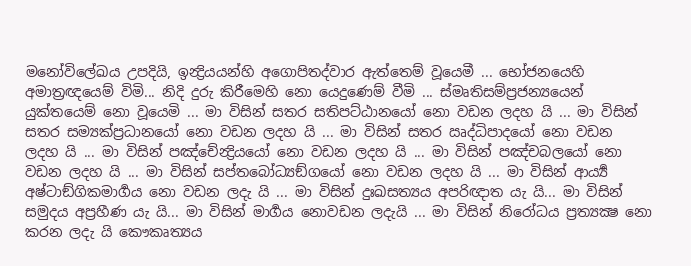මනෝවිලේඛය උපදියි, ඉන්‍ද්‍රියයන්හි අගොපිතද්වාර ඇත්තෙම් වූයෙමී ... භෝජනයෙහි අමාත්‍රඥයෙම් විමි... නිදි දුරු කිරීමෙහි නො යෙදුණෙම් වීමි ... ස්මෘතිසම්ප්‍රජන්‍යයෙන් යුක්තයෙම් නො වූයෙමි ... මා විසින් සතර සතිපට්ඨානයෝ නො වඩන ලදහ යි ... මා විසින් සතර සම්‍යක්ප්‍රධානයෝ නො වඩන ලදහ යි ... මා විසින් සතර ඍද්ධිපාදයෝ නො වඩන ලදහ යි ... මා විසින් පඤ්චේන්‍ද්‍රියයෝ නො වඩන ලදහ යි ... මා විසින් පඤ්චබලයෝ නො වඩන ලදහ යි ... මා විසින් සප්තබෝධ්‍යඞ්ගයෝ නො වඩන ලදහ යි ... මා විසින් ආර්‍ය්‍ය අෂ්ටාඞ්ගිකමාර්‍ගය නො වඩන ලදැ යි ... මා විසින් දුඃඛසත්‍යය අපරිඥාත යැ යි... මා විසින් සමුදය අප්‍රහීණ යැ යි... මා විසින් මාර්‍ගය නොවඩන ලදැයි ... මා විසින් නිරෝධය ප්‍රත්‍යක්‍ෂ නො කරන ලදැ යි කෞකෘත්‍යය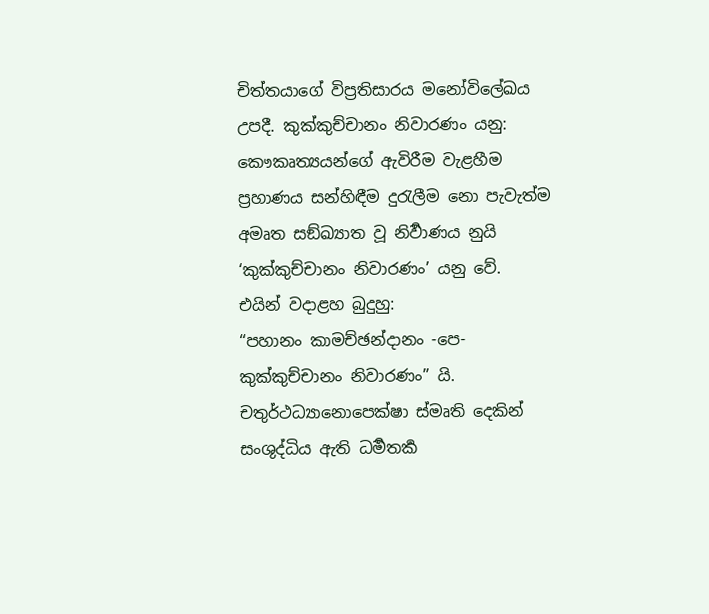චිත්තයාගේ විප්‍රතිසාරය මනෝවිලේඛය උපදී. කුක්කුච්චානං නිවාරණං යනු: කෞකෘත්‍යයන්ගේ ඇවිරීම වැළහීම ප්‍රහාණය සන්හිඳීම දුරැලීම නො පැවැත්ම අමෘත සඞ්ඛ්‍යාත වූ නිර්‍වාණය නුයි ‘කුක්කුච්චානං නිවාරණං’ යනු වේ.
එයින් වදාළහ බුදුහු:
“පහානං කාමච්ඡන්දානං -පෙ- කුක්කුච්චානං නිවාරණං” යි.
චතුර්ථධ්‍යානොපෙක්ෂා ස්මෘති දෙකින් සංශුද්ධිය ඇති ධර්‍මතර්‍ක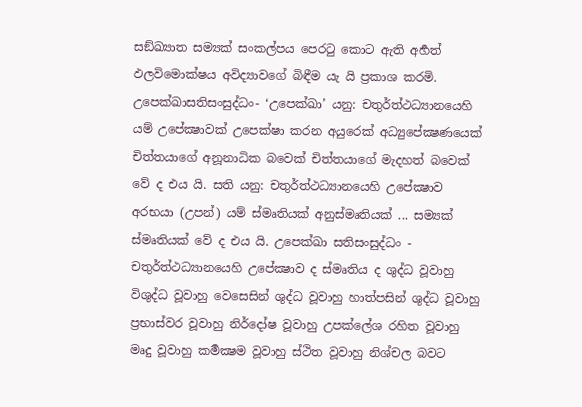සඞ්ඛ්‍යාත සම්‍යක් සංකල්පය පෙරටු කොට ඇති අර්‍හත් ඵලවිමොක්ෂය අවිද්‍යාවගේ බිඳීම යැ යි ප්‍රකාශ කරමි.
උපෙක්ඛාසතිසංසුද්ධං- ‘උපෙක්ඛා’ යනු: චතුර්ත්ථධ්‍යානයෙහි යම් උපේක්‍ෂාවක් උපෙක්ෂා කරන අයුරෙක් අධ්‍යුපේක්‍ෂණයෙක් චිත්තයාගේ අනූනාධික බවෙක් චිත්තයාගේ මැදහත් බවෙක් වේ ද එය යි. සති යනු: චතුර්ත්ථධ්‍යානයෙහි උපේක්‍ෂාව අරභයා (උපන්) යම් ස්මෘතියක් අනුස්මෘතියක් ... සම්‍යක් ස්මෘතියක් වේ ද එය යි. උපෙක්ඛා සතිසංසුද්ධං - චතුර්ත්ථධ්‍යානයෙහි උපේක්‍ෂාව ද ස්මෘතිය ද ශුද්ධ වූවාහු විශුද්ධ වූවාහු වෙසෙසින් ශුද්ධ වූවාහු හාත්පසින් ශුද්ධ වූවාහු ප්‍රභාස්වර වූවාහු නිර්දෝෂ වූවාහු උපක්ලේශ රහිත වූවාහු මෘදු වූවාහු කර්‍මක්‍ෂම වූවාහු ස්ථිත වූවාහු නිශ්චල බවට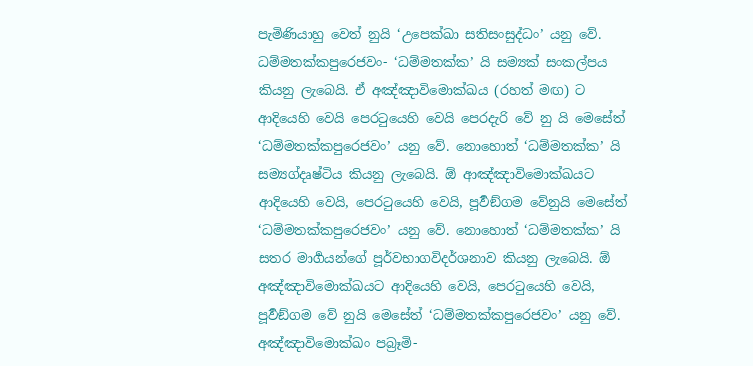පැමිණියාහු වෙත් නුයි ‘උපෙක්ඛා සතිසංසුද්ධං’ යනු වේ.
ධම්මතක්කපුරෙජවං- ‘ධම්මතක්ක’ යි සම්‍යක් සංකල්පය කියනු ලැබෙයි. ඒ අඤ්ඤාවිමොක්ඛය (රහත් මඟ) ට ආදියෙහි වෙයි පෙරටුයෙහි වෙයි පෙරදැරි වේ නු යි මෙසේත් ‘ධම්මතක්කපුරෙජවං’ යනු වේ. නොහොත් ‘ධම්මතක්ක’ යි සම්‍යග්දෘෂ්ටිය කියනු ලැබෙයි. ඕ ආඤ්ඤාවිමොක්ඛයට ආදියෙහි වෙයි, පෙරටුයෙහි වෙයි, පූර්‍වඞ්ගම වේනුයි මෙසේත් ‘ධම්මතක්කපුරෙජවං’ යනු වේ. නොහොත් ‘ධම්මතක්ක’ යි සතර මාර්‍ගයන්ගේ පූර්වභාගවිදර්ශනාව කියනු ලැබෙයි. ඕ අඤ්ඤාවිමොක්ඛයට ආදියෙහි වෙයි, පෙරටුයෙහි වෙයි, පූර්‍වඞ්ගම වේ නුයි මෙසේත් ‘ධම්මතක්කපුරෙජවං’ යනු වේ.
අඤ්ඤාවිමොක්ඛං පබ්‍රෑමි-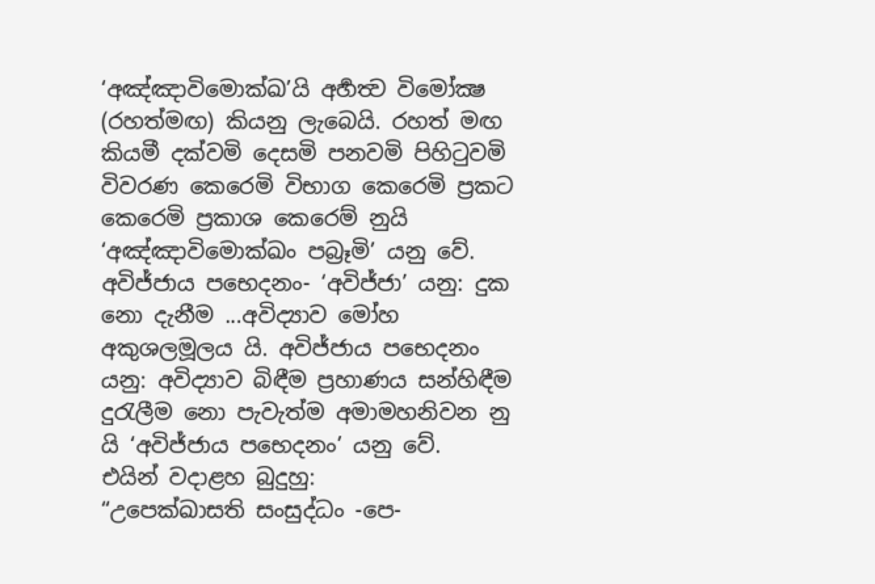‘අඤ්ඤාවිමොක්ඛ’යි අර්‍හත්‍ව විමෝක්‍ෂ (රහත්මඟ) කියනු ලැබෙයි. රහත් මඟ කියමී දක්වමි දෙසමි පනවමි පිහිටුවමි විවරණ කෙරෙමි විභාග කෙරෙමි ප්‍රකට කෙරෙමි ප්‍රකාශ කෙරෙම් නුයි ‘අඤ්ඤාවිමොක්ඛං පබ්‍රෑමි’ යනු වේ.
අවිජ්ජාය පභෙදනං- ‘අවිජ්ජා’ යනු: දුක නො දැනීම ...අවිද්‍යාව මෝහ අකුශලමූලය යි. අවිජ්ජාය පභෙදනං යනු: අවිද්‍යාව බිඳීම ප්‍රහාණය සන්හිඳීම දුරැලීම නො පැවැත්ම අමාමහනිවන නු යි ‘අවිජ්ජාය පභෙදනං’ යනු වේ.
එයින් වදාළහ බුදුහු:
“උපෙක්ඛාසති සංසුද්ධං -පෙ-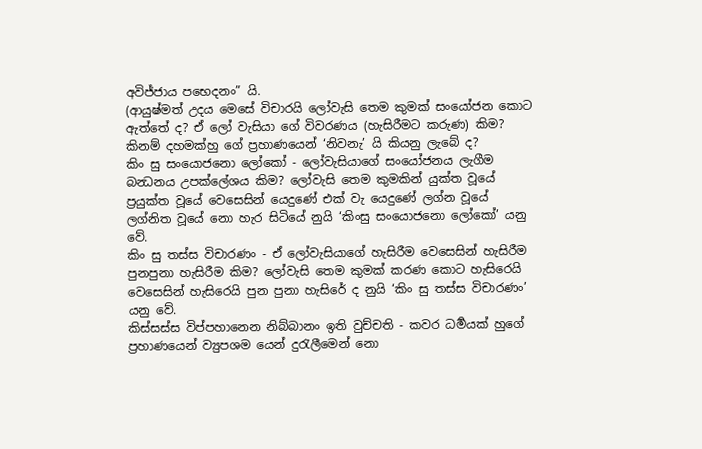අවිජ්ජාය පභෙදනං” යි.
(ආයුෂ්මත් උදය මෙසේ විචාරයි ලෝවැසි තෙම කුමක් සංයෝජන කොට ඇත්තේ ද? ඒ ලෝ වැසියා ගේ විවරණය (හැසිරීමට කරුණ) කිම? කිනම් දහමක්හු ගේ ප්‍රහාණයෙන් ‘නිවනැ’ යි කියනු ලැබේ ද?
කිං සු සංයොජනො ලෝකෝ - ලෝවැසියාගේ සංයෝජනය ලැගීම බන්‍ධනය උපක්ලේශය කිම? ලෝවැසි තෙම කුමකින් යුක්ත වූයේ ප්‍රයුක්ත වූයේ වෙසෙසින් යෙදුණේ එක් වැ යෙදුණේ ලග්න වූයේ ලග්නිත වූයේ නො හැර සිටියේ නුයි ‘කිංසු සංයොජනො ලෝකෝ’ යනු වේ.
කිං සු තස්ස විචාරණං - ඒ ලෝවැසියාගේ හැසිරීම වෙසෙසින් හැසිරීම පුනපුනා හැසිරීම කිම? ලෝවැසි තෙම කුමක් කරණ කොට හැසිරෙයි වෙසෙසින් හැසිරෙයි පුන පුනා හැසිරේ ද නුයි ‘කිං සු තස්ස විචාරණං’ යනු වේ.
කිස්සස්ස විප්පහානෙන නිබ්බානං ඉති වුච්චති - කවර ධර්‍මයක් හුගේ ප්‍රහාණයෙන් ව්‍යුපශම යෙන් දුරැලීමෙන් නො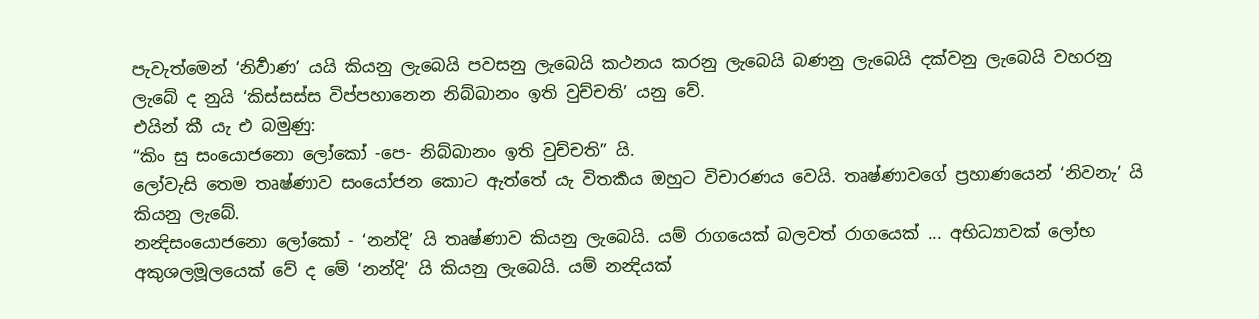පැවැත්මෙන් ‘නිර්‍වාණ’ යයි කියනු ලැබෙයි පවසනු ලැබෙයි කථනය කරනු ලැබෙයි බණනු ලැබෙයි දක්වනු ලැබෙයි වහරනු ලැබේ ද නුයි ‘කිස්සස්ස විප්පහානෙන නිබ්බානං ඉති වුච්චති’ යනු වේ.
එයින් කී යැ එ බමුණු:
“කිං සු සංයොජනො ලෝකෝ -පෙ- නිබ්බානං ඉති වුච්චති” යි.
ලෝවැසි තෙම තෘෂ්ණාව සංයෝජන කොට ඇත්තේ යැ විතර්‍කය ඔහුට විචාරණය වෙයි. තෘෂ්ණාවගේ ප්‍රහාණයෙන් ‘නිවනැ’ යි කියනු ලැබේ.
නන්‍දිසංයොජනො ලෝකෝ - ‘නන්දි’ යි තෘෂ්ණාව කියනු ලැබෙයි. යම් රාගයෙක් බලවත් රාගයෙක් ... අභිධ්‍යාවක් ලෝභ අකුශලමූලයෙක් වේ ද මේ ‘නන්දි’ යි කියනු ලැබෙයි. යම් නන්‍දියක්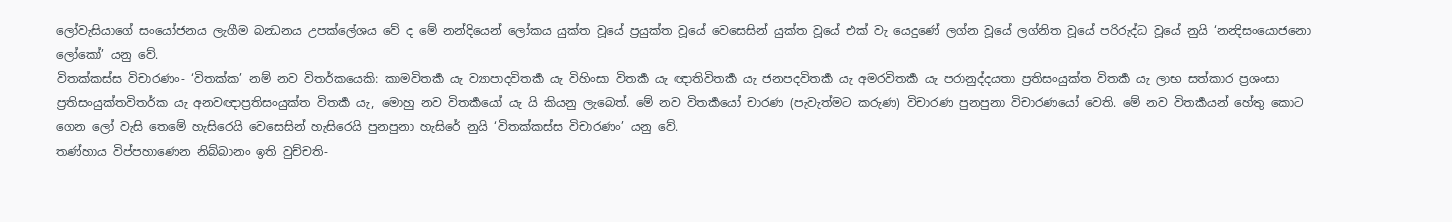ලෝවැසියාගේ සංයෝජනය ලැගීම බන්‍ධනය උපක්ලේශය වේ ද මේ නන්දියෙන් ලෝකය යුක්ත වූයේ ප්‍රයුක්ත වූයේ වෙසෙසින් යුක්ත වූයේ එක් වැ යෙදුණේ ලග්න වූයේ ලග්නිත වූයේ පරිරුද්ධ වූයේ නුයි ‘නන්‍දිසංයොජනො ලෝකෝ’ යනු වේ.
විතක්කස්ස විචාරණං- ‘විතක්ක’ නම් නව විතර්කයෙකි: කාමවිතර්‍ක යැ ව්‍යාපාදවිතර්‍ක යැ විහිංසා විතර්‍ක යැ ඥාතිවිතර්‍ක යැ ජනපදවිතර්‍ක යැ අමරවිතර්‍ක යැ පරානුද්දයතා ප්‍රතිසංයුක්ත විතර්‍ක යැ ලාභ සත්කාර ප්‍රශංසා ප්‍රතිසංයුක්තවිතර්ක යැ අනවඥාප්‍රතිසංයුක්ත විතර්‍ක යැ, මොහු නව විතර්‍කයෝ යැ යි කියනු ලැබෙත්. මේ නව විතර්‍කයෝ චාරණ (පැවැත්මට කරුණ) විචාරණ පුනපුනා විචාරණයෝ වෙති. මේ නව විතර්‍කයන් හේතු කොට ගෙන ලෝ වැසි තෙමේ හැසිරෙයි වෙසෙසින් හැසිරෙයි පුනපුනා හැසිරේ නුයි ‘විතක්කස්ස විචාරණං’ යනු වේ.
තණ්හාය විප්පහාණෙන නිබ්බානං ඉති වුච්චති-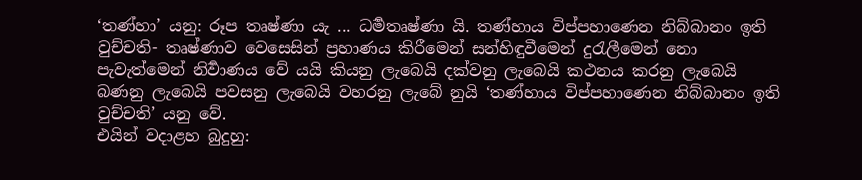‘තණ්හා’ යනු: රූප තෘෂ්ණා යැ ... ධර්‍මතෘෂ්ණා යි. තණ්හාය විප්පහාණෙන නිබ්බානං ඉති වුච්චති- තෘෂ්ණාව වෙසෙසින් ප්‍රහාණය කිරීමෙන් සන්හිඳුවීමෙන් දුරැලීමෙන් නො පැවැත්මෙන් නිර්‍වාණය වේ යයි කියනු ලැබෙයි දක්වනු ලැබෙයි කථනය කරනු ලැබෙයි බණනු ලැබෙයි පවසනු ලැබෙයි වහරනු ලැබේ නුයි ‘තණ්හාය විප්පහාණෙන නිබ්බානං ඉති වුච්චති’ යනු වේ.
එයින් වදාළහ බුදුහු: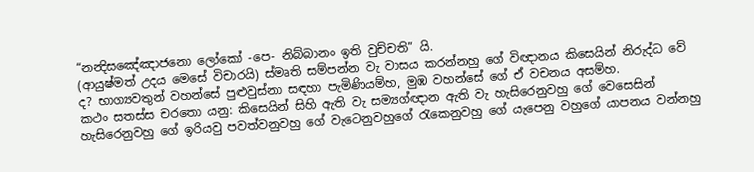“නන්‍දිසඤේඤාජනො ලෝකෝ -පෙ- නිබ්බානං ඉති වුච්චති” යි.
(ආයුෂ්මත් උදය මෙසේ විචාරයි) ස්මෘති සම්පන්න වැ වාසය කරන්නහු ගේ විඥානය කිසෙයින් නිරුද්ධ වේ ද? භාග්‍යවතුන් වහන්සේ පුළුවුස්නා සඳහා පැමිණියම්හ, මුඹ වහන්සේ ගේ ඒ වචනය අසම්හ.
කථං සතස්ස චරතො යනු: කිසෙයින් සිහි ඇති වැ සම්‍යග්ඥාන ඇති වැ හැසිරෙනුවහු ගේ වෙසෙසින් හැසිරෙනුවහු ගේ ඉරියවු පවත්වනුවහු ගේ වැටෙනුවහුගේ රැකෙනුවහු ගේ යැපෙනු වහුගේ යාපනය වන්නහු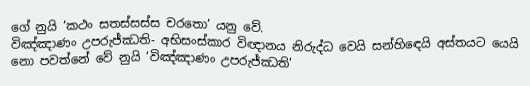ගේ නුයි ‘කථං සතස්සස්ස චරතො’ යනු වේ.
විඤ්ඤාණං උපරුජ්ඣති- අභිසංස්කාර විඥානය නිරුද්ධ වෙයි සන්හිඳෙයි අස්තයට යෙයි නො පවත්නේ වේ නුයි ‘විඤ්ඤාණං උපරුජ්ඣති’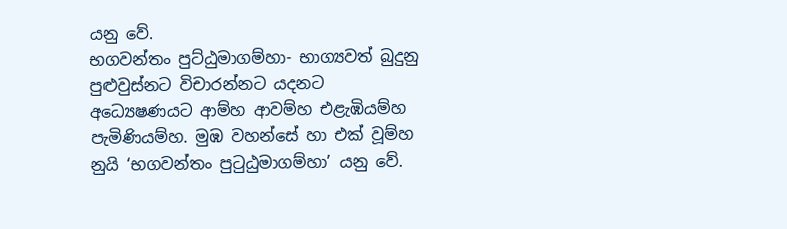යනු වේ.
භගවන්තං පුට්ඨුමාගම්හා- භාග්‍යවත් බුදුනු පුළුවුස්නට විචාරන්නට යදනට අධ්‍යෙෂණයට ආම්හ ආවම්හ එළැඹියම්හ පැමිණියම්හ. මුඹ වහන්සේ හා එක් වූම්හ නුයි ‘භගවන්තං පුටුඨුමාගම්හා’ යනු වේ.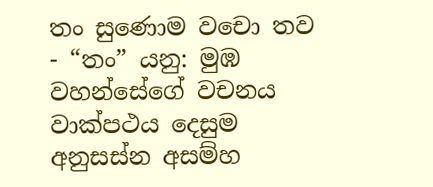තං සුණොම වචො තව - “තං” යනු: මුඹ වහන්සේගේ වචනය වාක්පථය දෙසුම අනුසස්න අසම්හ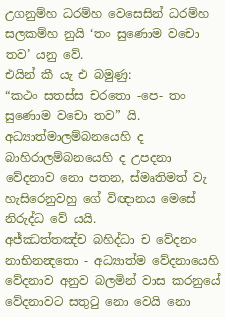උගනුම්හ ධරම්හ වෙසෙසින් ධරම්හ සලකම්හ නුයි ‘තං සුණොම වචො තව’ යනු වේ.
එයින් කී යැ එ බමුණු:
“කථං සතස්ස චරතො -පෙ- තං සුණොම වචො තව” යි.
අධ්‍යාත්මාලම්බනයෙහි ද බාහිරාලම්බනයෙහි ද උපදනා වේදනාව නො පතන, ස්මෘතිමත් වැ හැසිරෙනුවහු ගේ විඥානය මෙසේ නිරුද්ධ වේ යයි.
අජ්ඣත්තඤ්ච බහිද්ධා ච වේදනං නාභිනන්‍දතො - අධ්‍යාත්ම වේදනායෙහි වේදනාව අනුව බලමින් වාස කරනුයේ වේදනාවට සතුටු නො වෙයි නො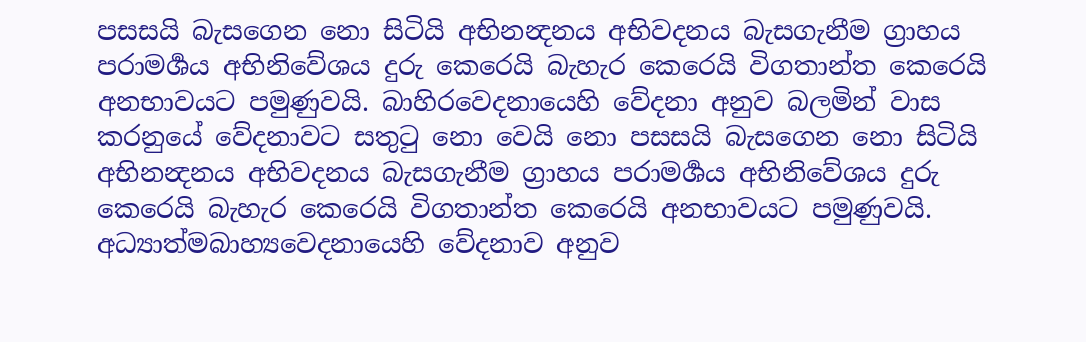පසසයි බැසගෙන නො සිටියි අභිනන්‍දනය අභිවදනය බැසගැනීම ග්‍රාහය පරාමර්‍ශය අභිනිවේශය දුරු කෙරෙයි බැහැර කෙරෙයි විගතාන්ත කෙරෙයි අනභාවයට පමුණුවයි. බාහිරවෙදනායෙහි වේදනා අනුව බලමින් වාස කරනුයේ වේදනාවට සතුටු නො වෙයි නො පසසයි බැසගෙන නො සිටියි අභිනන්‍දනය අභිවදනය බැසගැනීම ග්‍රාහය පරාමර්‍ශය අභිනිවේශය දුරු කෙරෙයි බැහැර කෙරෙයි විගතාන්ත කෙරෙයි අනභාවයට පමුණුවයි. අධ්‍යාත්මබාහ්‍යවෙදනායෙහි වේදනාව අනුව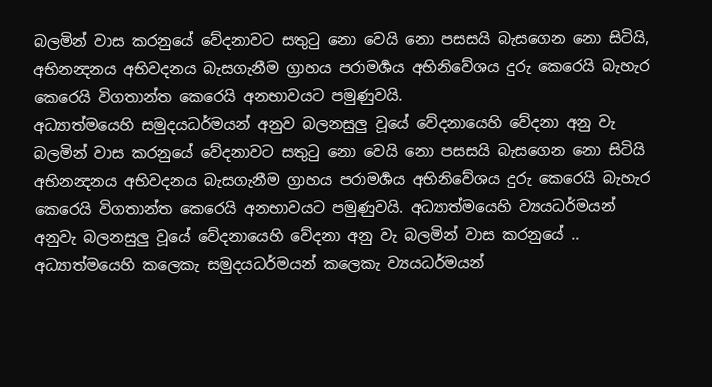බලමින් වාස කරනුයේ වේදනාවට සතුටු නො වෙයි නො පසසයි බැසගෙන නො සිටියි, අභිනන්‍දනය අභිවදනය බැසගැනීම ග්‍රාහය පරාමර්‍ශය අභිනිවේශය දුරු කෙරෙයි බැහැර කෙරෙයි විගතාන්ත කෙරෙයි අනභාවයට පමුණුවයි.
අධ්‍යාත්මයෙහි සමුදයධර්මයන් අනුව බලනසුලු වූයේ වේදනායෙහි වේදනා අනු වැ බලමින් වාස කරනුයේ වේදනාවට සතුටු නො වෙයි නො පසසයි බැසගෙන නො සිටියි අභිනන්‍දනය අභිවදනය බැසගැනීම ග්‍රාහය පරාමර්‍ශය අභිනිවේශය දුරු කෙරෙයි බැහැර කෙරෙයි විගතාන්ත කෙරෙයි අනභාවයට පමුණුවයි. අධ්‍යාත්මයෙහි ව්‍යයධර්මයන් අනුවැ බලනසුලු වූයේ වේදනායෙහි වේදනා අනු වැ බලමින් වාස කරනුයේ .. අධ්‍යාත්මයෙහි කලෙකැ සමුදයධර්මයන් කලෙකැ ව්‍යයධර්මයන්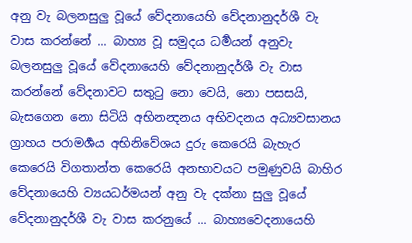අනු වැ බලනසුලු වූයේ වේදනායෙහි වේදනානුදර්ශී වැ වාස කරන්නේ ... බාහ්‍ය වූ සමුදය ධර්‍මයන් අනුවැ බලනසුලු වූයේ වේදනායෙහි වේදනානුදර්ශී වැ වාස කරන්නේ වේදනාවට සතුටු නො වෙයි, නො පසසයි,
බැසගෙන නො සිටියි අභිනන්‍දනය අභිවදනය අධ්‍යවසානය ග්‍රාහය පරාමර්‍ශය අභිනිවේශය දුරු කෙරෙයි බැහැර කෙරෙයි විගතාන්ත කෙරෙයි අනභාවයට පමුණුවයි බාහිර වේදනායෙහි ව්‍යයධර්මයන් අනු වැ දක්නා සුලු වූයේ වේදනානුදර්ශී වැ වාස කරනුයේ ... බාහ්‍යවෙදනායෙහි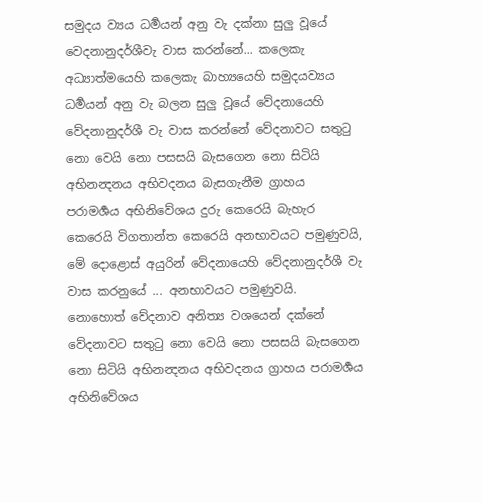සමුදය ව්‍යය ධර්‍මයන් අනු වැ දක්නා සුලු වූයේ වෙදනානුදර්ශීවැ වාස කරන්නේ... කලෙකැ අධ්‍යාත්මයෙහි කලෙකැ බාහ්‍යයෙහි සමුදයව්‍යය ධර්‍මයන් අනු වැ බලන සුලු වූයේ වේදනායෙහි වේදනානුදර්ශී වැ වාස කරන්නේ වේදනාවට සතුටු නො වෙයි නො පසසයි බැසගෙන නො සිටියි අභිනන්‍දනය අභිවදනය බැසගැනීම ග්‍රාහය පරාමර්‍ශය අභිනිවේශය දුරු කෙරෙයි බැහැර කෙරෙයි විගතාන්ත කෙරෙයි අනභාවයට පමුණුවයි, මේ දොළොස් අයුරින් වේදනායෙහි වේදනානුදර්ශී වැ වාස කරනුයේ ... අනභාවයට පමුණුවයි.
නොහොත් වේදනාව අනිත්‍ය වශයෙන් දක්නේ වේදනාවට සතුටු නො වෙයි නො පසසයි බැසගෙන නො සිටියි අභිනන්‍දනය අභිවදනය ග්‍රාහය පරාමර්‍ශය අභිනිවේශය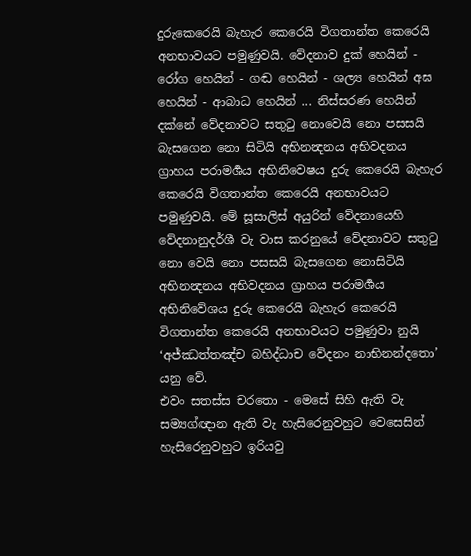දුරුකෙරෙයි බැහැර කෙරෙයි විගතාන්ත කෙරෙයි අනභාවයට පමුණුවයි. වේදනාව දුක් හෙයින් - රෝග හෙයින් - ගඬ හෙයින් - ශල්‍ය හෙයින් අඝ හෙයින් - ආබාධ හෙයින් ... නිස්සරණ හෙයින් දක්නේ වේදනාවට සතුටු නොවෙයි නො පසසයි බැසගෙන නො සිටියි අභිනන්‍දනය අභිවදනය ග්‍රාහය පරාමර්‍ශය අභිනිවෙෂය දුරු කෙරෙයි බැහැර කෙරෙයි විගතාන්ත කෙරෙයි අනභාවයට පමුණුවයි. මේ සූසාලිස් අයුරින් වේදනායෙහි වේදනානුදර්ශී වැ වාස කරනුයේ වේදනාවට සතුටු නො වෙයි නො පසසයි බැසගෙන නොසිටියි අභිනන්‍දනය අභිවදනය ග්‍රාහය පරාමර්‍ශය අභිනිවේශය දුරු කෙරෙයි බැහැර කෙරෙයි විගතාන්ත කෙරෙයි අනභාවයට පමුණුවා නුයි ‘අජ්ඣත්තඤ්ච බහිද්ධාච වේදනං නාභිනන්දතො’ යනු වේ.
එවං සතස්ස චරතො - මෙසේ සිහි ඇති වැ සම්‍යග්ඥාන ඇති වැ හැසිරෙනුවහුට වෙසෙසින් හැසිරෙනුවහුට ඉරියවු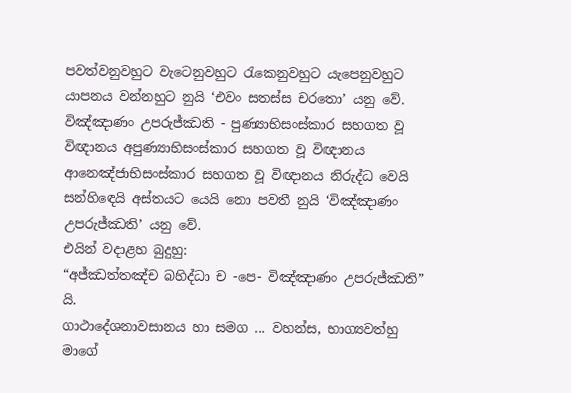පවත්වනුවහුට වැටෙනුවහුට රැකෙනුවහුට යැපෙනුවහුට යාපනය වන්නහුට නුයි ‘එවං සතස්ස චරතො’ යනු වේ.
විඤ්ඤාණං උපරුජ්ඣති - පුණ්‍යාභිසංස්කාර සහගත වූ විඥානය අපුණ්‍යාභිසංස්කාර සහගත වූ විඥානය ආනෙඤ්ජාභිසංස්කාර සහගත වූ විඥානය නිරුද්ධ වෙයි සන්හිඳෙයි අස්තයට යෙයි නො පවතී නුයි ‘විඤ්ඤාණං උපරුජ්ඣති’ යනු වේ.
එයින් වදාළහ බුදුහු:
“අජ්ඣත්තඤ්ච බහිද්ධා ච -පෙ- විඤ්ඤාණං උපරුජ්ඣති” යි.
ගාථාදේශනාවසානය හා සමග ... වහන්ස, භාග්‍යවත්හු මාගේ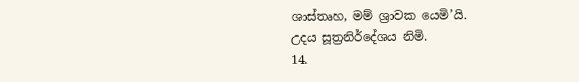ශාස්තෘහ, මම් ශ්‍රාවක යෙමි’යි.
උදය සූත්‍රනිර්දේශය නිමි.
14.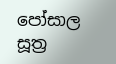පෝසාල සූත්‍ර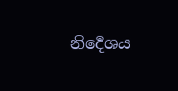නිර්‍දෙශය